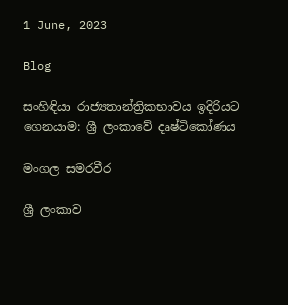1 June, 2023

Blog

සංහිඳියා රාජ්‍යතාන්ත්‍රිකභාවය ඉදිරියට ගෙනයාම: ශ්‍රී ලංකාවේ දෘෂ්ටිකෝණය

මංගල සමරවීර

ශ්‍රී ලංකාව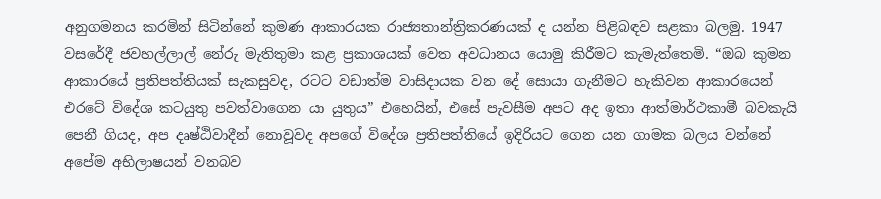අනුගමනය කරමින් සිටින්නේ කුමණ ආකාරයක රාජ්‍යතාන්ත්‍රිකරණයක් ද යන්න පිළිබඳව සළකා බලමු. 1947 වසරේදී ජවහල්ලාල් නේරු මැතිතුමා කළ ප්‍රකාශයක් වෙත අවධානය යොමු කිරීමට කැමැත්තෙමි. “ඔබ කුමන ආකාරයේ ප්‍රතිපත්තියක් සැකසුවද, රටට වඩාත්ම වාසිදායක වන දේ සොයා ගැනීමට හැකිවන ආකාරයෙන් එරටේ විදේශ කටයුතු පවත්වාගෙන යා යුතුය” එහෙයින්, එසේ පැවසීම අපට අද ඉතා ආත්මාර්ථකාමී බවකැයි පෙනී ගියද, අප දෘෂ්ඨිවාදීන් නොවූවද අපගේ විදේශ ප්‍රතිපත්තියේ ඉදිරියට ගෙන යන ගාමක බලය වන්නේ අපේම අභිලාෂයන් වනබව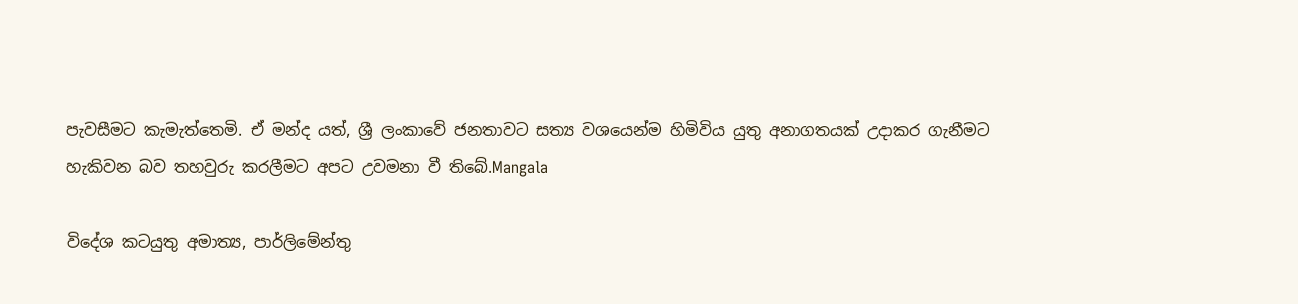පැවසීමට කැමැත්තෙමි. ඒ මන්ද යත්, ශ්‍රී ලංකාවේ ජනතාවට සත්‍ය වශයෙන්ම හිමිවිය යුතු අනාගතයක් උදාකර ගැනීමට හැකිවන බව තහවුරු කරලීමට අපට උවමනා වී තිබේ.Mangala

විදේශ කටයුතු අමාත්‍ය, පාර්ලිමේන්තු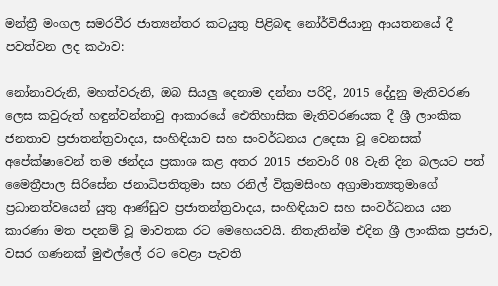මන්ත්‍රී මංගල සමරවීර ජාත්‍යන්තර කටයුතු පිළිබඳ නෝර්විජියානු ආයතනයේ දී පවත්වන ලද කථාව:

නෝනාවරුනි, මහත්වරුනි, ඔබ සියලු දෙනාම දන්නා පරිදි, 2015 දේදුනු මැතිවරණ ලෙස කවුරුත් හඳුන්වන්නාවු ආකාරයේ ඓතිහාසික මැතිවරණයක දී ශ්‍රී ලාංකික ජනතාව ප්‍රජාතන්ත්‍රවාදය, සංහිඳියාව සහ සංවර්ධනය උදෙසා වූ වෙනසක් අපේක්ෂාවෙන් තම ඡන්දය ප්‍රකාශ කළ අතර 2015 ජනවාරි 08 වැනි දින බලයට පත් මෛත්‍රීපාල සිරිසේන ජනාධිපතිතුමා සහ රනිල් වික්‍රමසිංහ අග්‍රාමාත්‍යතුමාගේ ප්‍රධානත්වයෙන් යුතු ආණ්ඩුව ප්‍රජාතන්ත්‍රවාදය, සංහිඳියාව සහ සංවර්ධනය යන කාරණා මත පදනම් වූ මාවතක රට මෙහෙයවයි. නිතැතින්ම එදින ශ්‍රී ලාංකික ප්‍රජාව, වසර ගණනක් මුළුල්ලේ රට වෙළා පැවති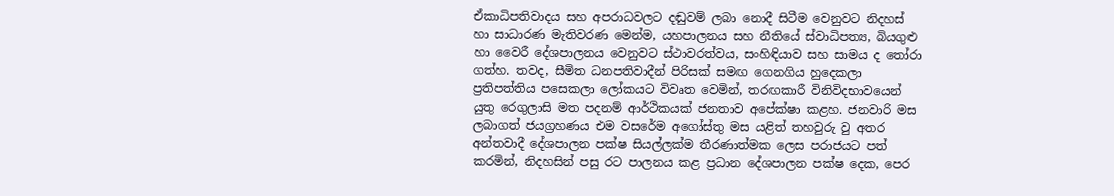ඒකාධිපතිවාදය සහ අපරාධවලට දඬුවම් ලබා නොදී සිටීම වෙනුවට නිදහස් හා සාධාරණ මැතිවරණ මෙන්ම, යහපාලනය සහ නීතියේ ස්වාධිපත්‍ය, බියගුළු හා වෛරී දේශපාලනය වෙනුවට ස්ථාවරත්වය, සංහිඳියාව සහ සාමය ද තෝරා ගත්හ. තවද, සීමිත ධනපතිවාදීන් පිරිසක් සමඟ ගෙනගිය හුදෙකලා ප්‍රතිපත්තිය පසෙකලා ලෝකයට විවෘත වෙමින්, තරඟකාරී විනිවිදභාවයෙන් යුතු රෙගුලාසි මත පදනම් ආර්ථිකයක් ජනතාව අපේක්ෂා කළහ. ජනවාරි මස ලබාගත් ජයග්‍රහණය එම වසරේම අගෝස්තු මස යළිත් තහවුරු වු අතර අන්තවාදී දේශපාලන පක්ෂ සියල්ලක්ම තීරණාත්මක ලෙස පරාජයට පත් කරමින්, නිදහසින් පසු රට පාලනය කළ ප්‍රධාන දේශපාලන පක්ෂ දෙක, පෙර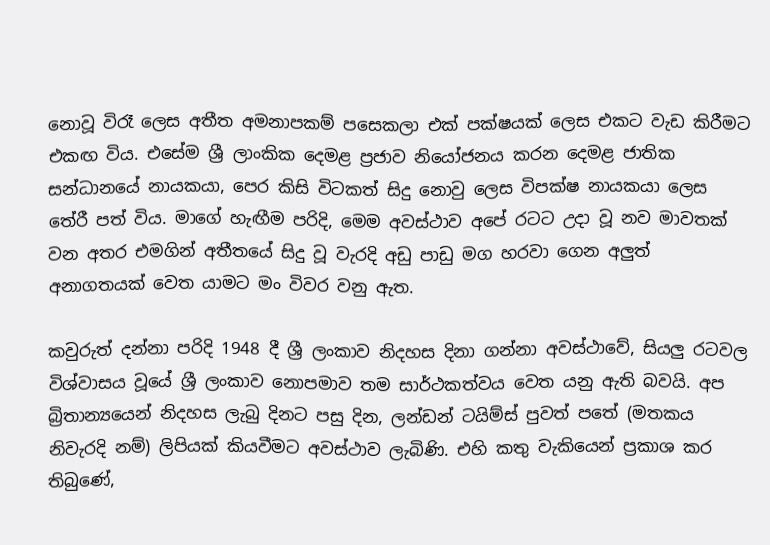නොවූ විරෑ ලෙස අතීත අමනාපකම් පසෙකලා එක් පක්ෂයක් ලෙස එකට වැඩ කිරීමට එකඟ විය. එසේම ශ්‍රී ලාංකික දෙමළ ප්‍රජාව නියෝජනය කරන දෙමළ ජාතික සන්ධානයේ නායකයා, පෙර කිසි විටකත් සිදු නොවු ලෙස විපක්ෂ නායකයා ලෙස තේරී පත් විය. මාගේ හැඟීම පරිදි, මෙම අවස්ථාව අපේ රටට උදා වූ නව මාවතක් වන අතර එමගින් අතීතයේ සිදු වූ වැරදි අඩු පාඩු මග හරවා ගෙන අලුත් අනාගතයක් වෙත යාමට මං විවර වනු ඇත.

කවුරුත් දන්නා පරිදි 1948 දී ශ්‍රී ලංකාව නිදහස දිනා ගන්නා අවස්ථාවේ, සියලු රටවල විශ්වාසය වූයේ ශ්‍රී ලංකාව නොපමාව තම සාර්ථකත්වය වෙත යනු ඇති බවයි. අප බ්‍රිතාන්‍යයෙන් නිදහස ලැබු දිනට පසු දින, ලන්ඩන් ටයිම්ස් පුවත් පතේ (මතකය නිවැරදි නම්) ලිපියක් කියවීමට අවස්ථාව ලැබිණි. එහි කතු වැකියෙන් ප්‍රකාශ කර තිබුණේ,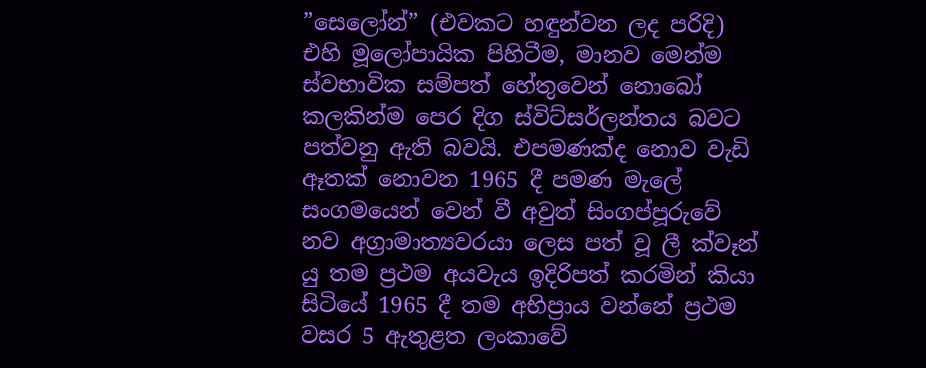”සෙලෝන්” (එවකට හඳුන්වන ලද පරිදි) එහි මූලෝපායික පිහිටීම, මානව මෙන්ම ස්වභාවික සම්පත් හේතුවෙන් නොබෝ කලකින්ම පෙර දිග ස්විට්සර්ලන්තය බවට පත්වනු ඇති බවයි. එපමණක්ද නොව වැඩි ඈතක් නොවන 1965 දී පමණ මැලේ සංගමයෙන් වෙන් වී අවුත් සිංගප්පූරුවේ නව අග්‍රාමාත්‍යවරයා ලෙස පත් වූ ලී ක්වෑන් යු තම ප්‍රථම අයවැය ඉදිරිපත් කරමින් කියා සිටියේ 1965 දී තම අභිප්‍රාය වන්නේ ප්‍රථම වසර 5 ඇතුළත ලංකාවේ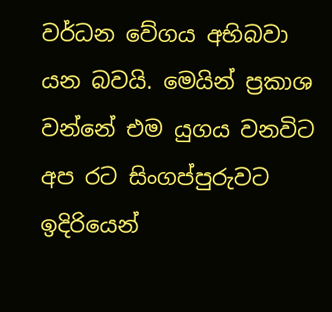වර්ධන වේගය අභිබවා යන බවයි. මෙයින් ප්‍රකාශ වන්නේ එම යුගය වනවිට අප රට සිංගප්පුරුවට ඉදිරියෙන්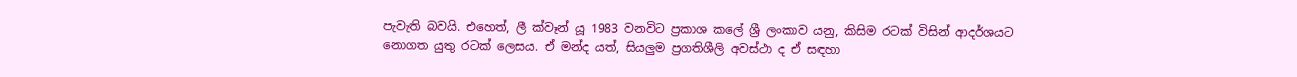පැවැති බවයි. එහෙත්, ලී ක්වෑන් යූ 1983 වනවිට ප්‍රකාශ කලේ ශ්‍රී ලංකාව යනු, කිසිම රටක් විසින් ආදර්ශයට නොගත යුතු රටක් ලෙසය. ඒ මන්ද යත්, සියලුම ප්‍රගතිශීලි අවස්ථා ද ඒ සඳහා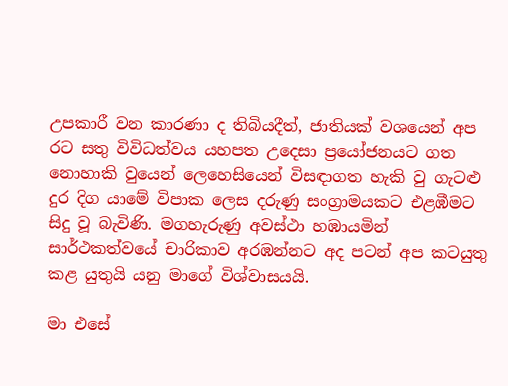උපකාරී වන කාරණා ද තිබියදීත්, ජාතියක් වශයෙන් අප රට සතු විවිධත්වය යහපත උදෙසා ප්‍රයෝජනයට ගත නොහාකි වුයෙන් ලෙහෙසියෙන් විසඳාගත හැකි වු ගැටළු දුර දිග යාමේ විපාක ලෙස දරුණු සංග්‍රාමයකට එළඹීමට සිදු වූ බැවිණි. මගහැරුණු අවස්ථා හඹායමින් සාර්ථකත්වයේ චාරිකාව අරඹන්නට අද පටන් අප කටයුතු කළ යුතුයි යනු මාගේ විශ්වාසයයි.

මා එසේ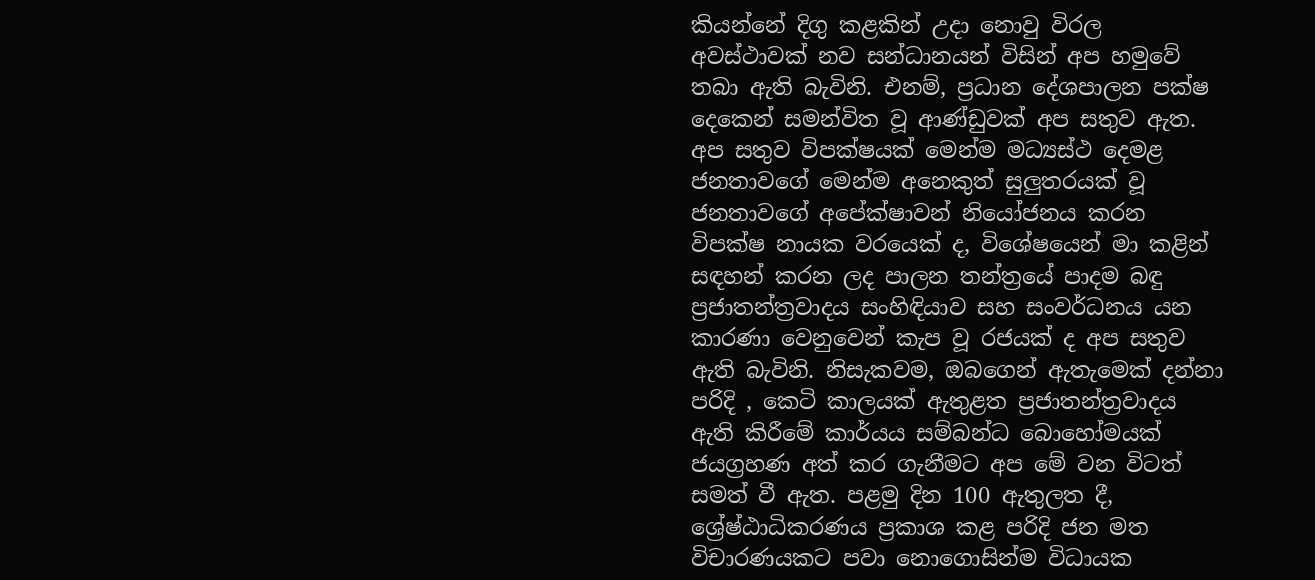කියන්නේ දිගු කළකින් උදා නොවු විරල අවස්ථාවක් නව සන්ධානයන් විසින් අප හමුවේ තබා ඇති බැවිනි. එනම්, ප්‍රධාන දේශපාලන පක්ෂ දෙකෙන් සමන්විත වූ ආණ්ඩුවක් අප සතුව ඇත. අප සතුව විපක්ෂයක් මෙන්ම මධ්‍යස්ථ දෙමළ ජනතාවගේ මෙන්ම අනෙකුත් සුලුතරයක් වූ ජනතාවගේ අපේක්ෂාවන් නියෝජනය කරන විපක්ෂ නායක වරයෙක් ද, විශේෂයෙන් මා කළින් සඳහන් කරන ලද පාලන තන්ත්‍රයේ පාදම බඳු ප්‍රජාතන්ත්‍රවාදය සංහිඳියාව සහ සංවර්ධනය යන කාරණා වෙනුවෙන් කැප වූ රජයක් ද අප සතුව ඇති බැවිනි. නිසැකවම, ඔබගෙන් ඇතැමෙක් දන්නා පරිදි , කෙටි කාලයක් ඇතුළත ප්‍රජාතන්ත්‍රවාදය ඇති කිරීමේ කාර්යය සම්බන්ධ බොහෝමයක් ජයග්‍රහණ අත් කර ගැනීමට අප මේ වන විටත් සමත් වී ඇත. පළමු දින 100 ඇතුලත දී, ශ්‍රේෂ්ඨාධිකරණය ප්‍රකාශ කළ පරිදි ජන මත විචාරණයකට පවා නොගොසින්ම විධායක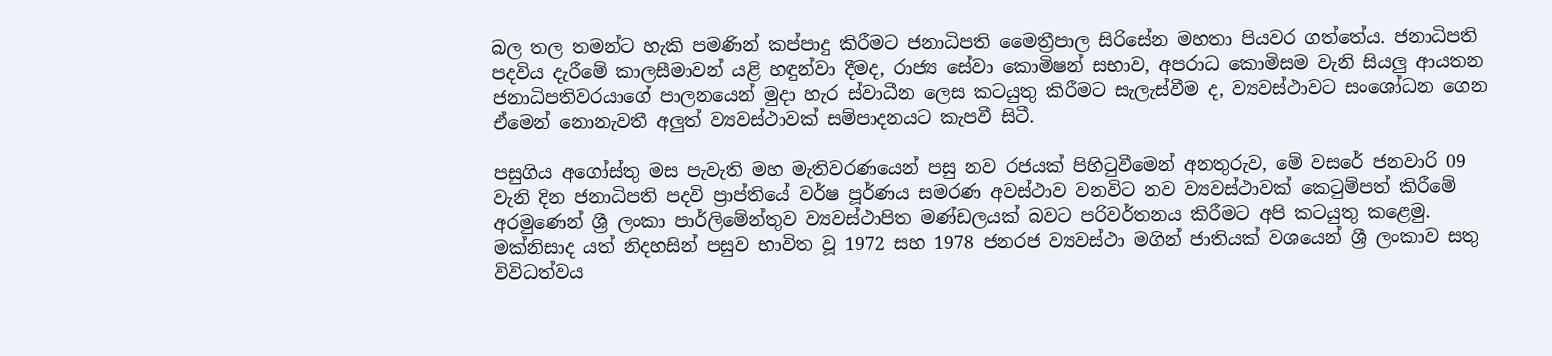බල තල තමන්ට හැකි පමණින් කප්පාදු කිරීමට ජනාධිපති මෛත්‍රීපාල සිරිසේන මහතා පියවර ගත්තේය. ජනාධිපති පදවිය දැරීමේ කාලසීමාවන් යළි හඳුන්වා දීමද, රාජ්‍ය සේවා කොමිෂන් සභාව, අපරාධ කොමිසම වැනි සියලු ආයතන ජනාධිපතිවරයාගේ පාලනයෙන් මුදා හැර ස්වාධීන ලෙස කටයුතු කිරීමට සැලැස්වීම ද, ව්‍යවස්ථාවට සංශෝධන ගෙන ඒමෙන් නොනැවතී අලුත් ව්‍යවස්ථාවක් සම්පාදනයට කැපවී සිටී.

පසුගිය අගෝස්තු මස පැවැති මහ මැතිවරණයෙන් පසු නව රජයක් පිහිටුවීමෙන් අනතුරුව, මේ වසරේ ජනවාරි 09 වැනි දින ජනාධිපති පදවි ප්‍රාප්තියේ වර්ෂ පූර්ණය සමරණ අවස්ථාව වනවිට නව ව්‍යවස්ථාවක් කෙටුම්පත් කිරීමේ අරමුණෙන් ශ්‍රී ලංකා පාර්ලිමේන්තුව ව්‍යවස්ථාපිත මණ්ඩලයක් බවට පරිවර්තනය කිරීමට අපි කටයුතු කළෙමු. මක්නිසාද යත් නිදහසින් පසුව භාවිත වූ 1972 සහ 1978 ජනරජ ව්‍යවස්ථා මගින් ජාතියක් වශයෙන් ශ්‍රී ලංකාව සතු විවිධත්වය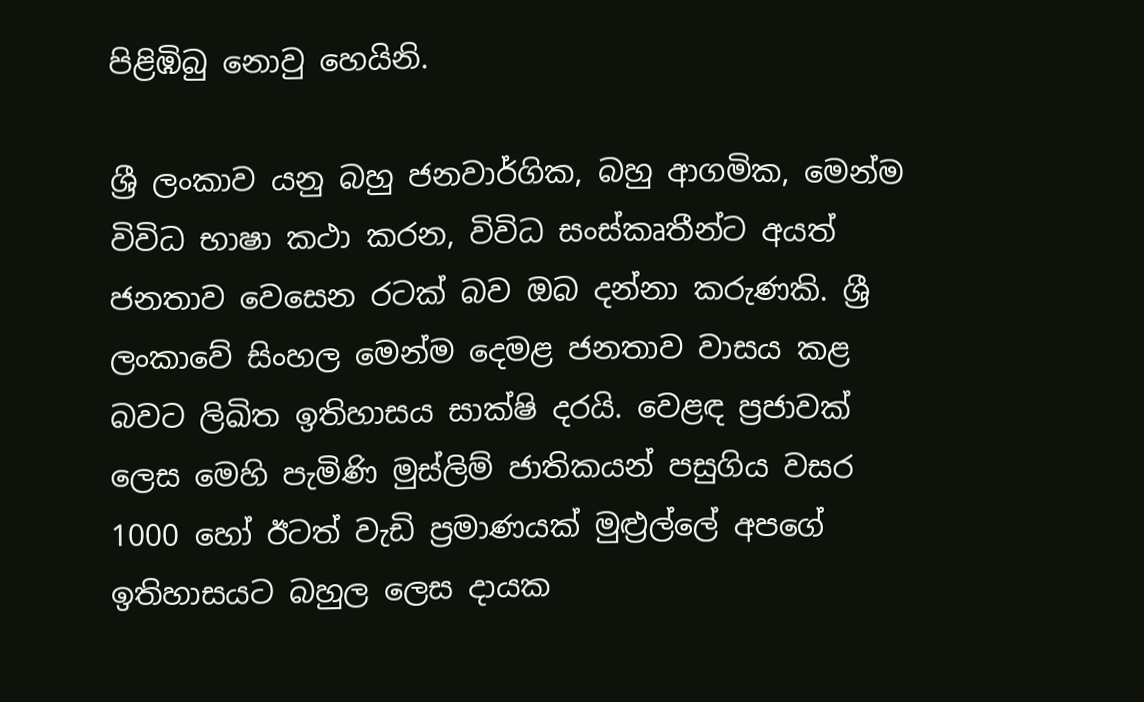පිළිඹිබු නොවු හෙයිනි.

ශ්‍රී ලංකාව යනු බහු ජනවාර්ගික, බහු ආගමික, මෙන්ම විවිධ භාෂා කථා කරන, විවිධ සංස්කෘතීන්ට අයත් ජනතාව වෙසෙන රටක් බව ඔබ දන්නා කරුණකි. ශ්‍රී ලංකාවේ සිංහල මෙන්ම දෙමළ ජනතාව වාසය කළ බවට ලිඛිත ඉතිහාසය සාක්ෂි දරයි. වෙළඳ ප්‍රජාවක් ලෙස මෙහි පැමිණි මුස්ලිම් ජාතිකයන් පසුගිය වසර 1000 හෝ ඊටත් වැඩි ප්‍රමාණයක් මුළ්‍රල්ලේ අපගේ ඉතිහාසයට බහුල ලෙස දායක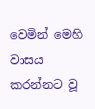වෙමින් මෙහි වාසය කරන්නට වූ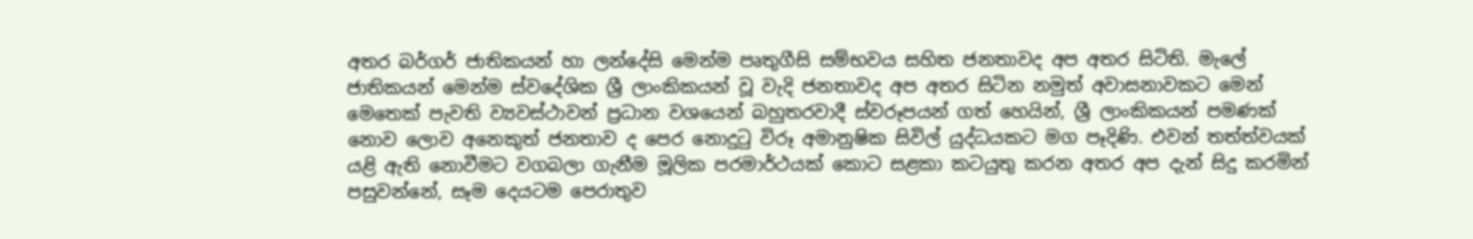අතර බර්ගර් ජාතිකයන් හා ලන්දේසි මෙන්ම පෘතුගීසි සම්භවය සහිත ජනතාවද අප අතර සිටිති. මැලේ ජාතිකයන් මෙන්ම ස්වදේශික ශ්‍රී ලාංකිකයන් වූ වැදි ජනතාවද අප අතර සිටින නමුත් අවාසනාවකට මෙන් මෙතෙක් පැවති ව්‍යවස්ථාවන් ප්‍රධාන වශයෙන් බහුතරවාදී ස්වරූපයන් ගත් හෙයින්, ශ්‍රී ලාංකිකයන් පමණක් නොව ලොව අනෙකුත් ජනතාව ද පෙර නොදුටු විරූ අමානුෂික සිවිල් යුද්ධයකට මග පෑදිණි. එවන් තත්ත්වයක් යළි ඇති නොවීමට වගබලා ගැනීම මූලික පරමාර්ථයක් කොට සළකා කටයුතු කරන අතර අප දැන් සිදු කරමින් පසුවන්නේ, සෑම දෙයටම පෙරාතුව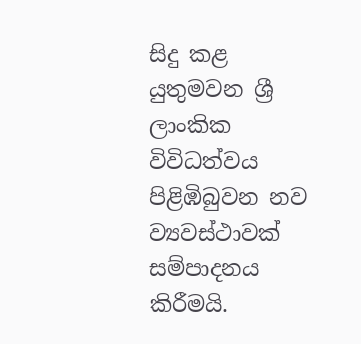සිදු කළ යුතුමවන ශ්‍රී ලාංකික විවිධත්වය පිළිඹිබුවන නව ව්‍යවස්ථාවක් සම්පාදනය කිරීමයි.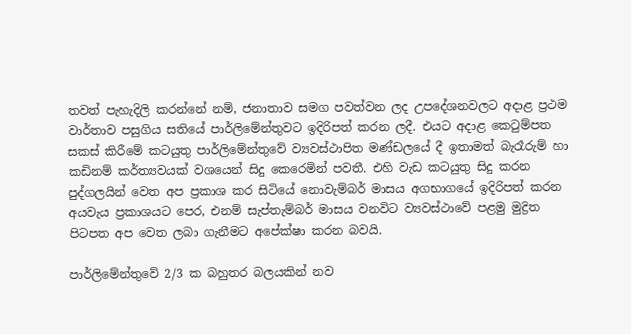තවත් පැහැදිලි කරන්නේ නම්, ජනාතාව සමග පවත්වන ලද උපදේශනවලට අදාළ ප්‍රථම වාර්තාව පසුගිය සතියේ පාර්ලිමේන්තුවට ඉදිරිපත් කරන ලදී. එයට අදාළ කෙටුම්පත සකස් කිරීමේ කටයුතු පාර්ලිමේන්තුවේ ව්‍යවස්ථාපිත මණ්ඩලයේ දී ඉතාමත් බැරෑරුම් හා කඩිනම් කර්ත්‍යවයක් වශයෙන් සිදු කෙරෙමින් පවතී. එහි වැඩ කටයුතු සිදු කරන පුද්ගලයින් වෙත අප ප්‍රකාශ කර සිටියේ නොවැම්බර් මාසය අගභාගයේ ඉදිරිපත් කරන අයවැය ප්‍රකාශයට පෙර, එනම් සැප්තැම්බර් මාසය වනවිට ව්‍යවස්ථාවේ පළමු මුද්‍රිත පිටපත අප වෙත ලබා ගැනීමට අපේක්ෂා කරන බවයි.

පාර්ලිමේන්තුවේ 2/3 ක බහුතර බලයකින් නව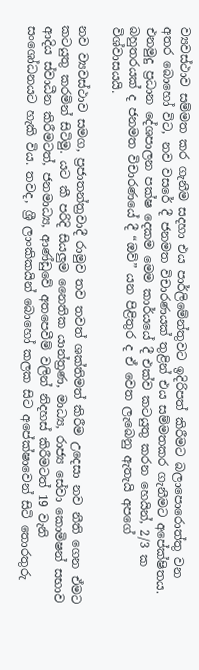ව්‍යවස්ථාව සම්මත කර ගැනීම සදහා එය පාර්ලිමේන්තුවට ඉදිරිපත් කිරීමට බලාපොරොත්තු වන අතර බොහෝ විට, නව වසරේ දී ජනමත විචාරණයක් තුළින් එය සම්මතකර ගැනීමට අපේක්ෂිතය. එනමුදු ප්‍රධාන දේශපාලන පක්ෂ දෙකම මෙම කාර්යයේ දී එක්ව කටයුතු කරන හෙයින්, 2/3 ක බහුතරයක් ද ජනමත විචාරණයේ දී “ඔව්” යන පිළිතුර ද ඒ වෙත ලැබෙනු ඇතැයි අපගේ විශ්වාසයයි.

නව ව්‍යවස්ථාව සමග, ප්‍රජාතන්ත්‍රවාදී රාමුව තව තවත් ශක්තිමත් කිරීම උදෙසා නව නීති ගෙන ඒමට කටයුතු කරමින් සිටිමු. යට කී පරිදි සියලුම නෛතික යාන්ත්‍රණ, මාධ්‍ය, රාජ්‍ය සේවා කොමිෂන් සභාව ආදිය ස්වාධීන කිරීමටත්, ජනමාධ්‍ය, ආණ්ඩුවේ අතපෙවීම් වලින් නිදහස් කිරීමටත් 19 වැනි සංශෝධනයට හැකි විය. තවද, ශ්‍රී ලාංකිකයින් බොහෝ කලක සිට අපේක්ෂාවෙන් සිටි තොරතුරු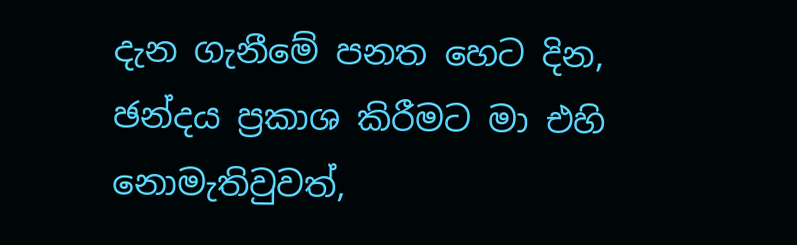දැන ගැනීමේ පනත හෙට දින, ඡන්දය ප්‍රකාශ කිරීමට මා එහි නොමැතිවුවත්,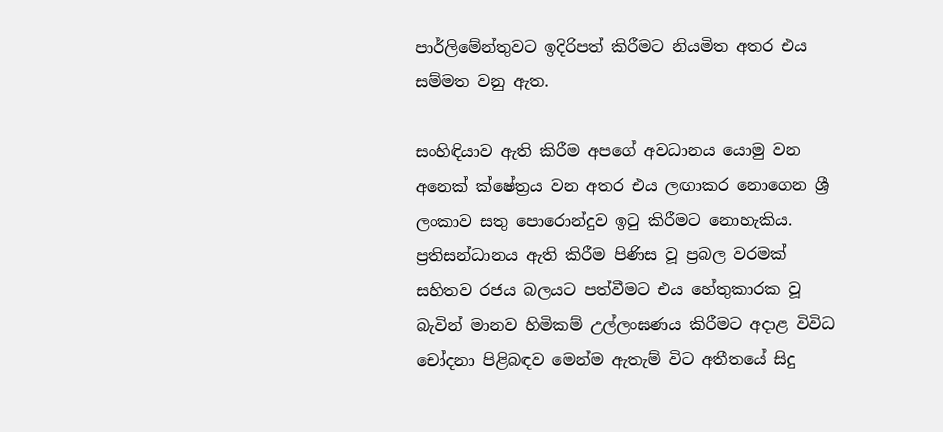පාර්ලිමේන්තුවට ඉදිරිපත් කිරීමට නියමිත අතර එය සම්මත වනු ඇත.

සංහිඳියාව ඇති කිරීම අපගේ අවධානය යොමු වන අනෙක් ක්ෂේත්‍රය වන අතර එය ලඟාකර නොගෙන ශ්‍රී ලංකාව සතු පොරොන්දුව ඉටු කිරීමට නොහැකිය. ප්‍රතිසන්ධානය ඇති කිරීම පිණිස වූ ප්‍රබල වරමක් සහිතව රජය බලයට පත්වීමට එය හේතුකාරක වූ බැවින් මානව හිමිකම් උල්ලංඝණය කිරීමට අදාළ විවිධ චෝදනා පිළිබඳව මෙන්ම ඇතැම් විට අතීතයේ සිදු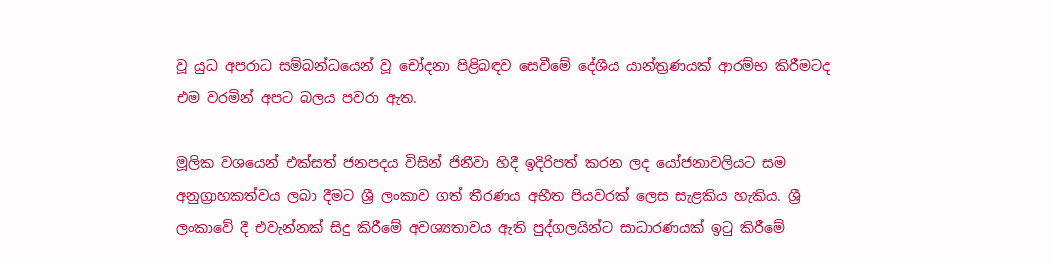වූ යුධ අපරාධ සම්බන්ධයෙන් වූ චෝදනා පිළිබඳව සෙවීමේ දේශීය යාන්ත්‍රණයක් ආරම්භ කිරීමටද එම වරමින් අපට බලය පවරා ඇත.

මූලික වශයෙන් එක්සත් ජනපදය විසින් ජිනීවා හිදී ඉදිරිපත් කරන ලද යෝජනාවලියට සම අනුග්‍රාහකත්වය ලබා දීමට ශ්‍රී ලංකාව ගත් තීරණය අභීත පියවරක් ලෙස සැළකිය හැකිය. ශ්‍රී ලංකාවේ දී එවැන්නක් සිදු කිරීමේ අවශ්‍යතාවය ඇති පුද්ගලයින්ට සාධාරණයක් ඉටු කිරීමේ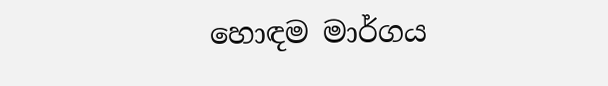හොඳම මාර්ගය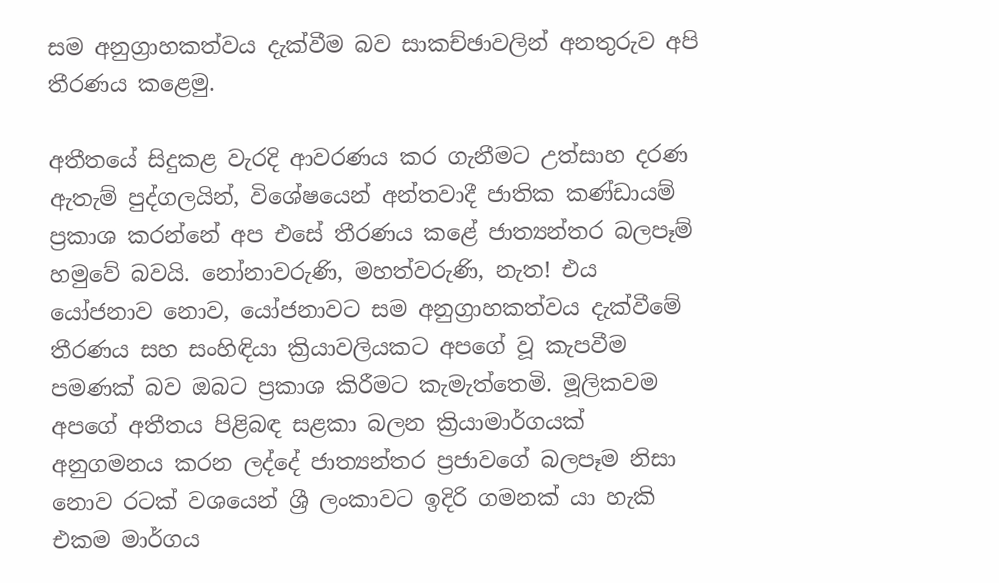සම අනුග්‍රාහකත්වය දැක්වීම බව සාකච්ඡාවලින් අනතුරුව අපි තීරණය කළෙමු.

අතීතයේ සිදුකළ වැරදි ආවරණය කර ගැනීමට උත්සාහ දරණ ඇතැම් පුද්ගලයින්, විශේෂයෙන් අන්තවාදී ජාතික කණ්ඩායම් ප්‍රකාශ කරන්නේ අප එසේ තීරණය කළේ ජාත්‍යන්තර බලපෑම් හමුවේ බවයි. නෝනාවරුණි, මහත්වරුණි, නැත! එය යෝජනාව නොව, යෝජනාවට සම අනුග්‍රාහකත්වය දැක්වීමේ තීරණය සහ සංහිඳියා ක්‍රියාවලියකට අපගේ වූ කැපවීම පමණක් බව ඔබට ප්‍රකාශ කිරීමට කැමැත්තෙමි. මූලිකවම අපගේ අතීතය පිළිබඳ සළකා බලන ක්‍රියාමාර්ගයක් අනුගමනය කරන ලද්දේ ජාත්‍යන්තර ප්‍රජාවගේ බලපෑම නිසා නොව රටක් වශයෙන් ශ්‍රී ලංකාවට ඉදිරි ගමනක් යා හැකි එකම මාර්ගය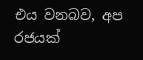එය වනබව, අප රජයක්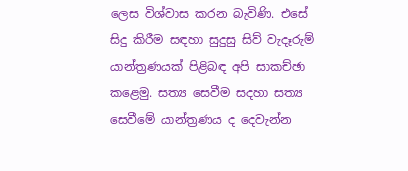ලෙස විශ්වාස කරන බැවිණි. එසේ සිදු කිරීම සඳහා සුදුසු සිව් වැදෑරුම් යාන්ත්‍රණයක් පිළිබඳ අපි සාකච්ඡා කළෙමු. සත්‍ය සෙවීම සදහා සත්‍ය සෙවීමේ යාන්ත්‍රණය ද දෙවැන්න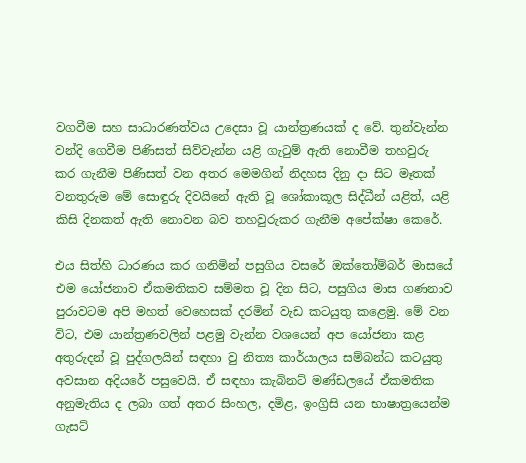වගවීම සහ සාධාරණත්වය උදෙසා වූ යාන්ත්‍රණයක් ද වේ. තුන්වැන්න වන්දි ගෙවීම පිණිසත් සිව්වැන්න යළි ගැටුම් ඇති නොවීම තහවුරු කර ගැනීම පිණිසත් වන අතර මෙමගින් නිදහස දිනු දා සිට මෑතක් වනතුරුම මේ සොඳුරු දිවයිනේ ඇති වූ ශෝකාකූල සිද්ධීන් යළිත්, යළි කිසි දිනකත් ඇති නොවන බව තහවුරුකර ගැනීම අපේක්ෂා කෙරේ.

එය සිත්හි ධාරණය කර ගනිමින් පසුගිය වසරේ ඔක්තෝම්බර් මාසයේ එම යෝජනාව ඒකමතිකව සම්මත වූ දින සිට, පසුගිය මාස ගණනාව පුරාවටම අපි මහත් වෙහෙසක් දරමින් වැඩ කටයුතු කළෙමු. මේ වන විට, එම යාන්ත්‍රණවලින් පළමු වැන්න වශයෙන් අප යෝජනා කළ අතුරුදන් වූ පුද්ගලයින් සඳහා වු නිත්‍ය කාර්යාලය සම්බන්ධ කටයුතු අවසාන අදියරේ පසුවෙයි. ඒ සඳහා කැබිනට් මණ්ඩලයේ ඒකමතික අනුමැතිය ද ලබා ගත් අතර සිංහල, දමිළ, ඉංග්‍රිසි යන භාෂාත්‍රයෙන්ම ගැසට්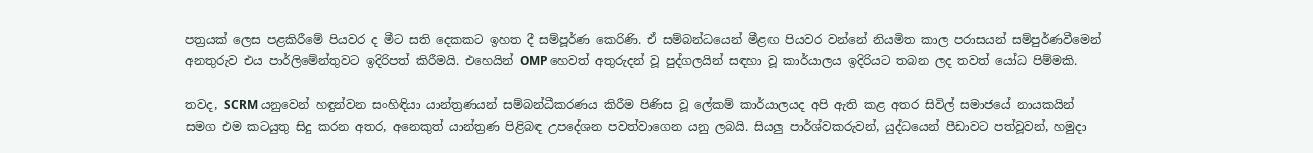පත්‍රයක් ලෙස පළකිරීමේ පියවර ද මීට සති දෙකකට ඉහත දී සම්පූර්ණ කෙරිණි. ඒ සම්බන්ධයෙන් මීළඟ පියවර වන්නේ නියමිත කාල පරාසයන් සම්පුර්ණවීමෙන් අනතුරුව එය පාර්ලිමේන්තුවට ඉදිරිපත් කිරීමයි. එහෙයින් OMP හෙවත් අතුරුදන් වූ පුද්ගලයින් සඳහා වූ කාර්යාලය ඉදිරියට තබන ලද තවත් යෝධ පිම්මකි.

තවද, SCRM යනුවෙන් හඳුන්වන සංහිඳියා යාන්ත්‍රණයන් සම්බන්ධීකරණය කිරීම පිණිස වූ ලේකම් කාර්යාලයද අපි ඇති කළ අතර සිවිල් සමාජයේ නායකයින් සමග එම කටයුතු සිදු කරන අතර, අනෙකුත් යාන්ත්‍රණ පිළිබඳ උපදේශන පවත්වාගෙන යනු ලබයි. සියලු පාර්ශ්වකරුවන්, යුද්ධයෙන් පීඩාවට පත්වූවන්, හමුදා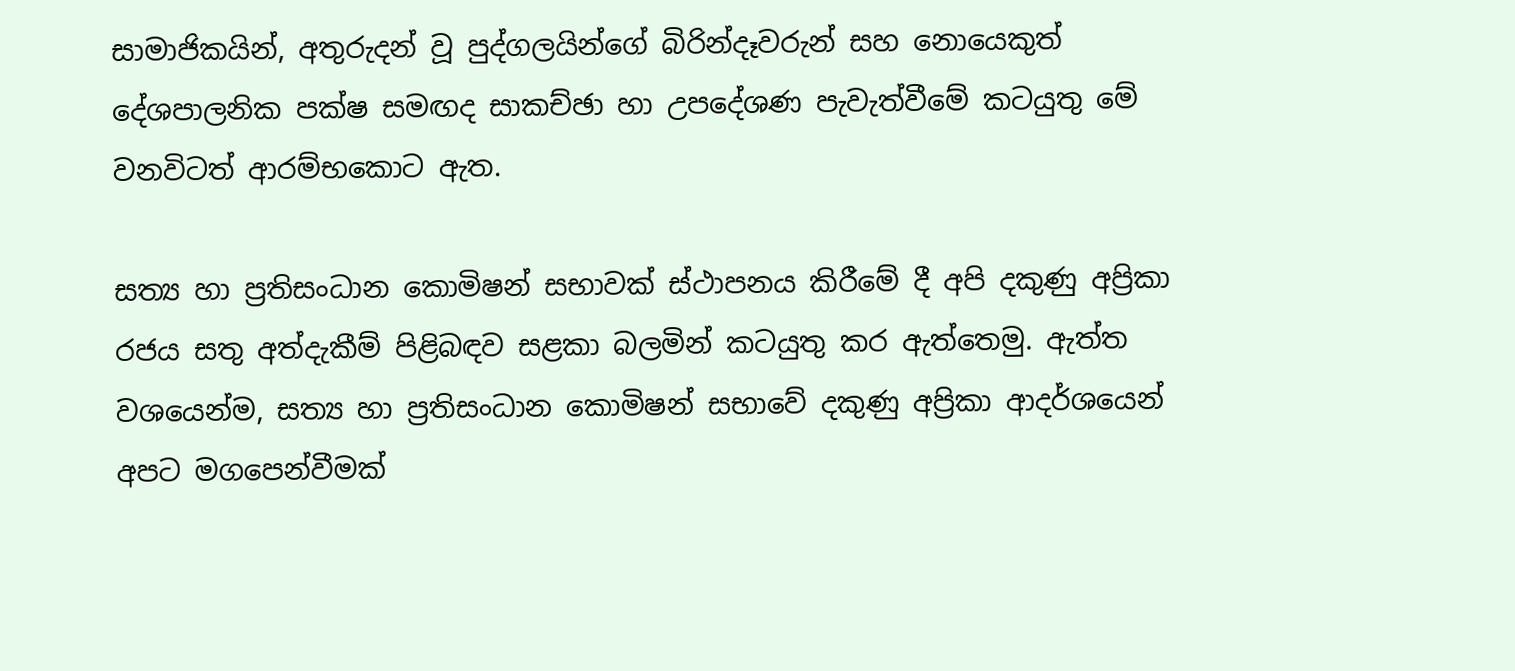සාමාජිකයින්, අතුරුදන් වූ පුද්ගලයින්ගේ බිරින්දෑවරුන් සහ නොයෙකුත් දේශපාලනික පක්ෂ සමඟද සාකච්ඡා හා උපදේශණ පැවැත්වීමේ කටයුතු මේ වනවිටත් ආරම්භකොට ඇත.

සත්‍ය හා ප්‍රතිසංධාන කොමිෂන් සභාවක් ස්ථාපනය කිරීමේ දී අපි දකුණු අප්‍රිකා රජය සතු අත්දැකීම් පිළිබඳව සළකා බලමින් කටයුතු කර ඇත්තෙමු. ඇත්ත වශයෙන්ම, සත්‍ය හා ප්‍රතිසංධාන කොමිෂන් සභාවේ දකුණු අප්‍රිකා ආදර්ශයෙන් අපට මගපෙන්වීමක්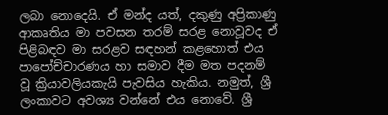ලබා නොදෙයි. ඒ මන්ද යත්, දකුණු අප්‍රිකාණු ආකෘතිය මා පවසන තරම් සරළ නොවූවද ඒ පිළිබඳව මා සරළව සඳහන් කළහොත් එය පාපෝච්චාරණය හා සමාව දීම මත පදනම් වූ ක්‍රියාවලියකැයි පැවසිය හැකිය. නමුත්, ශ්‍රී ලංකාවට අවශ්‍ය වන්නේ එය නොවේ. ශ්‍රී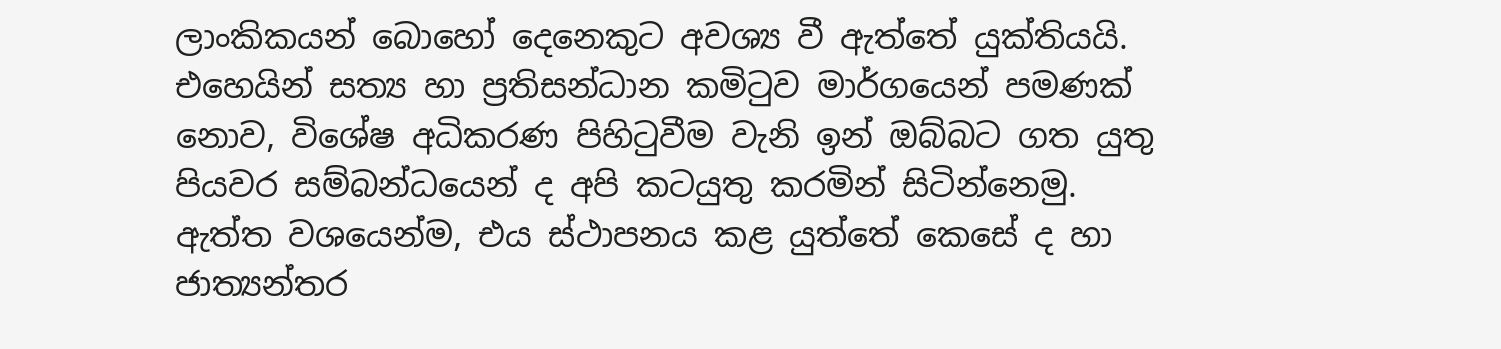ලාංකිකයන් බොහෝ දෙනෙකුට අවශ්‍ය වී ඇත්තේ යුක්තියයි. එහෙයින් සත්‍ය හා ප්‍රතිසන්ධාන කමිටුව මාර්ගයෙන් පමණක් නොව, විශේෂ අධිකරණ පිහිටුවීම වැනි ඉන් ඔබ්බට ගත යුතු පියවර සම්බන්ධයෙන් ද අපි කටයුතු කරමින් සිටින්නෙමු. ඇත්ත වශයෙන්ම, එය ස්ථාපනය කළ යුත්තේ කෙසේ ද හා ජාත්‍යන්තර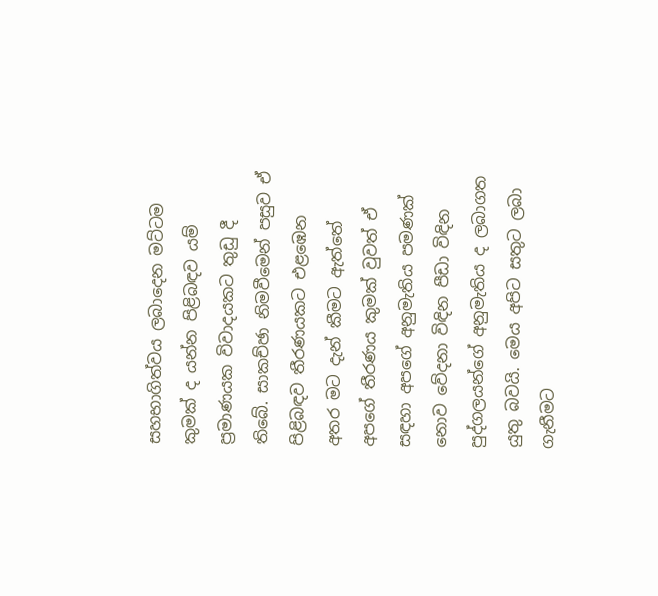සහභාගිත්වය ලබාදෙන මට්ටම කුමක් ද යන්න පිළිබඳව යම් ප්‍රමාණයක විවාදයකට තුඩු දී තිබේ. සාකච්ඡා නිමවීමෙන් පසුව ඒ පිළිබඳව තීරණයකට එළඹෙන අතර මට දැන් කීමට ඇත්තේ අපගේ තීරණය කුමක් වුවත් ඒ සඳහා අපගේ අනුමැතිය පමණක් නොව වේදනා විඳින පීඩා විඳින පුද්ගලයන්ගේ අනුමැතිය ද ලබාගත යුතු බවයි. මෙය අපිට සතුට ලබා ගැනීමට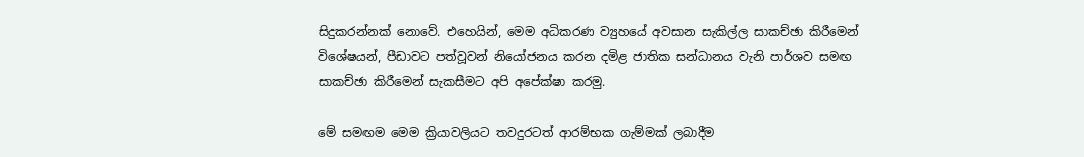සිදුකරන්නක් නොවේ. එහෙයින්, මෙම අධිකරණ ව්‍යුහයේ අවසාන සැකිල්ල සාකච්ඡා කිරීමෙන් විශේෂයන්, පීඩාවට පත්වූවන් නියෝජනය කරන දමිළ ජාතික සන්ධානය වැනි පාර්ශව සමඟ සාකච්ඡා කිරීමෙන් සැකසීමට අපි අපේක්ෂා කරමු.

මේ සමඟම මෙම ක්‍රියාවලියට තවදුරටත් ආරම්භක ගැම්මක් ලබාදීම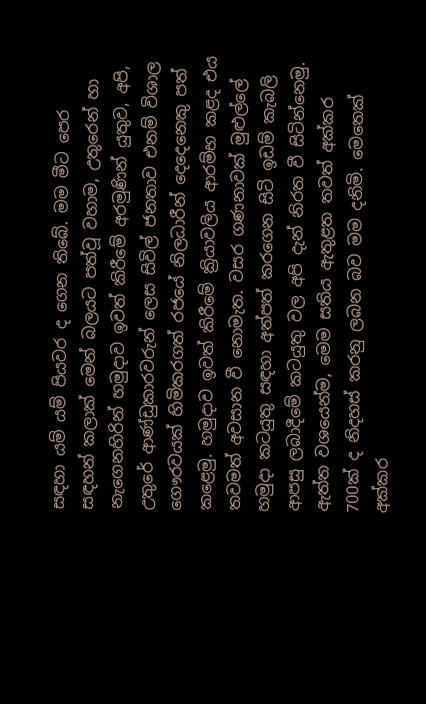සඳහා යම් යම් පියවර ද ගෙන තිබේ. මම මීට පෙර සඳහන් කලාක් මෙන් බලයට පත්වූ වහාම, උතුරෙන් හා නැගෙනහිරින් හමුදාව ඉවත් කිරීමේ අරමුණින් යුතුව, අපි, උතුරේ ආණ්ඩුකාරවරුන් ලෙස සිවිල් ජනතාව එනම් විශාල ගෞරවයක් හිමිකරගත් රජයේ නිලධාරීන් දෙදෙනෙකු පත් කළෙමු. හමුදාව ඉවත් කිරීමේ ක්‍රියාවලිය ආරම්භ කළද එය තවමත් අවසාන වී නොමැත. වසර ගණනාවක් මුළුල්ලේ හමුදා කටයුතු සඳහා අත්පත් කරගෙන සිටි ඉඩම් කැබලි ආපසු ලබාදීමේ කටයුතු වල අපි දැන් නිරත වී සිටින්නෙමු. ඇත්ත වශයෙන්ම, මෙම සතිය ඇතුළත තවත් අක්කර 700ක් ද නිදහස් කරනු ලබන බව මම දනිමි. මෙතෙක් අක්කර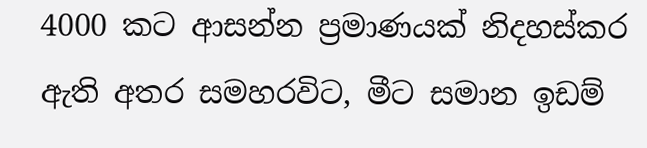4000 කට ආසන්න ප්‍රමාණයක් නිදහස්කර ඇති අතර සමහරවිට, මීට සමාන ඉඩම්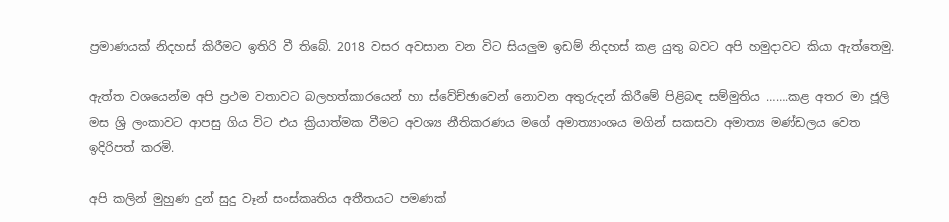ප්‍රමාණයක් නිදහස් කිරීමට ඉතිරි වී තිබේ. 2018 වසර අවසාන වන විට සියලුම ඉඩම් නිදහස් කළ යුතු බවට අපි හමුදාවට කියා ඇත්තෙමු.

ඇත්ත වශයෙන්ම අපි ප්‍රථම වතාවට බලහත්කාරයෙන් හා ස්වේච්ඡාවෙන් නොවන අතුරුදන් කිරීමේ පිළිබඳ සම්මුතිය …….කළ අතර මා ජූලි මස ශ්‍රි ලංකාවට ආපසු ගිය විට එය ක්‍රියාත්මක වීමට අවශ්‍ය නීතිකරණය මගේ අමාත්‍යාංශය මගින් සකසවා අමාත්‍ය මණ්ඩලය වෙත ඉදිරිපත් කරමි.

අපි කලින් මුහුණ දුන් සුදු වෑන් සංස්කෘතිය අතීතයට පමණක්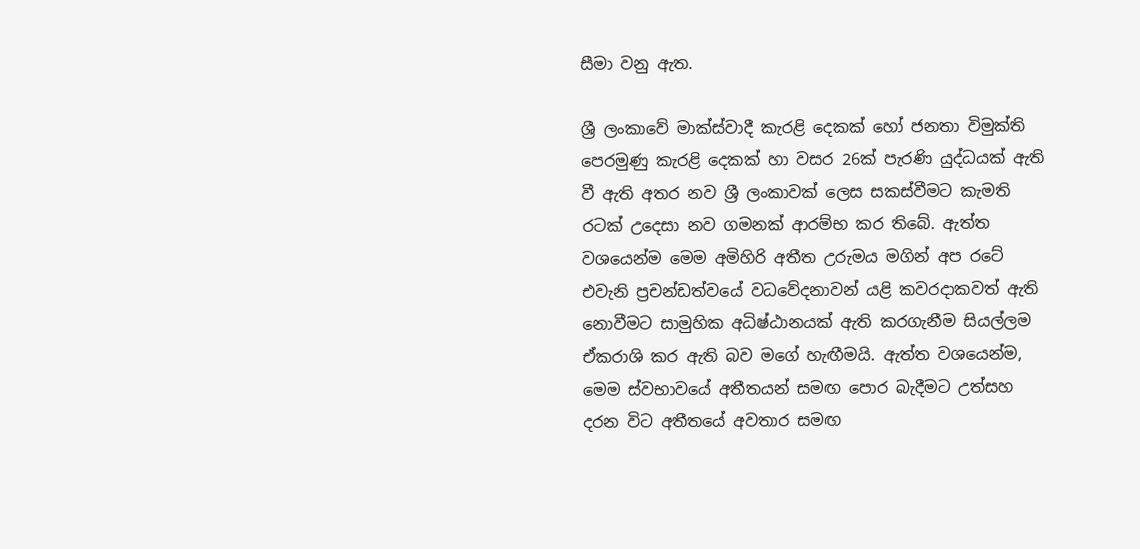සීමා වනු ඇත.

ශ්‍රී ලංකාවේ මාක්ස්වාදී කැරළි දෙකක් හෝ ජනතා විමුක්ති පෙරමුණු කැරළි දෙකක් හා වසර 26ක් පැරණි යුද්ධයක් ඇති වී ඇති අතර නව ශ්‍රී ලංකාවක් ලෙස සකස්වීමට කැමති රටක් උදෙසා නව ගමනක් ආරම්භ කර තිබේ. ඇත්ත වශයෙන්ම මෙම අමිහිරි අතීත උරුමය මගින් අප රටේ එවැනි ප්‍රචන්ඩත්වයේ වධවේදනාවන් යළි කවරදාකවත් ඇති නොවීමට සාමුහික අධිෂ්ඨානයක් ඇති කරගැනීම සියල්ලම ඒකරාශි කර ඇති බව මගේ හැඟීමයි. ඇත්ත වශයෙන්ම, මෙම ස්වභාවයේ අතීතයන් සමඟ පොර බැදීමට උත්සහ දරන විට අතීතයේ අවතාර සමඟ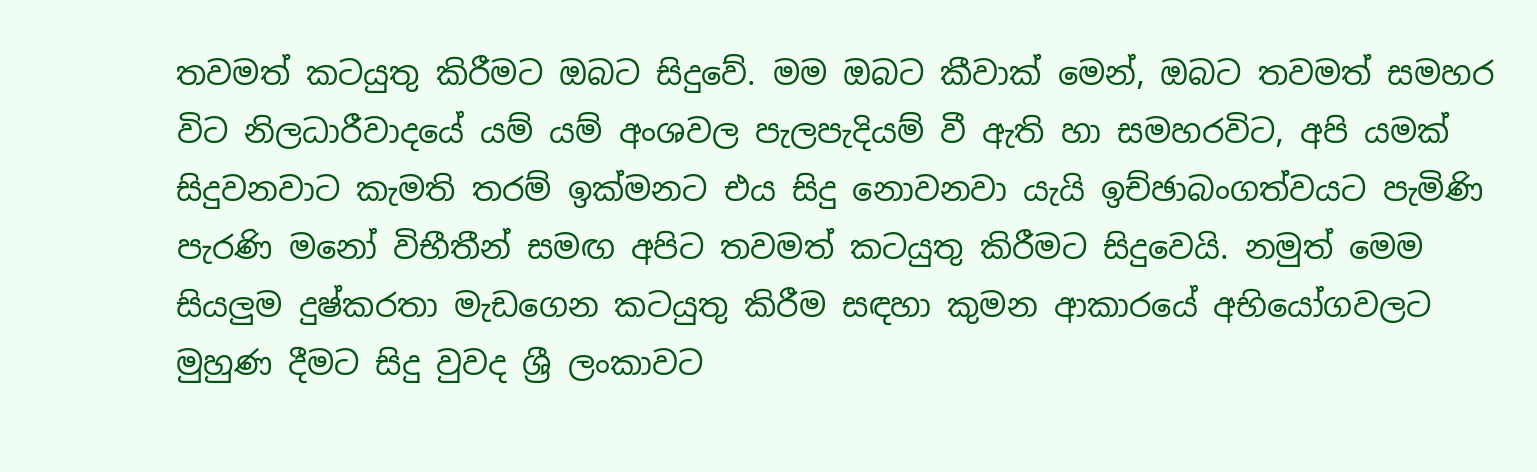තවමත් කටයුතු කිරීමට ඔබට සිදුවේ. මම ඔබට කීවාක් මෙන්, ඔබට තවමත් සමහර විට නිලධාරීවාදයේ යම් යම් අංශවල පැලපැදියම් වී ඇති හා සමහරවිට, අපි යමක් සිදුවනවාට කැමති තරම් ඉක්මනට එය සිදු නොවනවා යැයි ඉච්ඡාබංගත්වයට පැමිණි පැරණි මනෝ විභීතීන් සමඟ අපිට තවමත් කටයුතු කිරීමට සිදුවෙයි. නමුත් මෙම සියලුම දුෂ්කරතා මැඩගෙන කටයුතු කිරීම සඳහා කුමන ආකාරයේ අභියෝගවලට මුහුණ දීමට සිදු වුවද ශ්‍රී ලංකාවට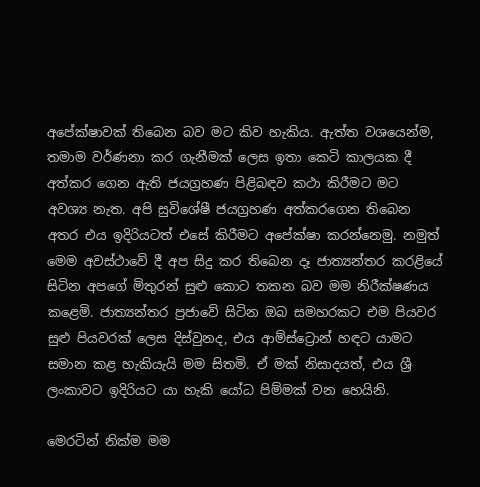අපේක්ෂාවක් තිබෙන බව මට කිව හැකිය. ඇත්ත වශයෙන්ම, තමාම වර්ණනා කර ගැනීමක් ලෙස ඉතා කෙටි කාලයක දී අත්කර ගෙන ඇති ජයග්‍රහණ පිළිබඳව කථා කිරීමට මට අවශ්‍ය නැත. අපි සුවිශේෂී ජයග්‍රහණ අත්කරගෙන තිබෙන අතර එය ඉදිරියටත් එසේ කිරීමට අපේක්ෂා කරන්නෙමු. නමුත් මෙම අවස්ථාවේ දී අප සිදු කර තිබෙන දෑ ජාත්‍යන්තර කරළියේ සිටින අපගේ මිතුරන් සුළු කොට තකන බව මම නිරීක්ෂණය කළෙමි. ජාත්‍යන්තර ප්‍රජාවේ සිටින ඔබ සමහරකට එම පියවර සුළු පියවරක් ලෙස දිස්වුනද, එය ආම්ස්ට්‍රොන් හඳට යාමට සමාන කළ හැකියැයි මම සිතමි. ඒ මක් නිසාදයත්, එය ශ්‍රී ලංකාවට ඉදිරියට යා හැකි යෝධ පිම්මක් වන හෙයිනි.

මෙරටින් නික්ම මම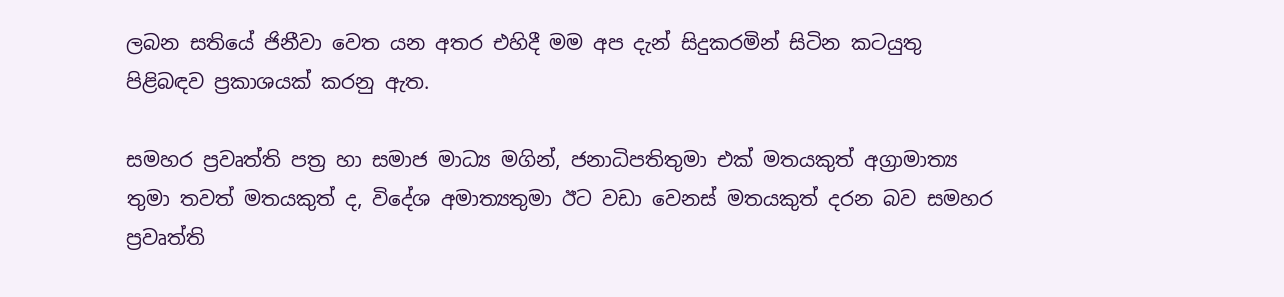ලබන සතියේ ජිනීවා වෙත යන අතර එහිදී මම අප දැන් සිදුකරමින් සිටින කටයුතු පිළිබඳව ප්‍රකාශයක් කරනු ඇත.

සමහර ප්‍රවෘත්ති පත්‍ර හා සමාජ මාධ්‍ය මගින්, ජනාධිපතිතුමා එක් මතයකුත් අග්‍රාමාත්‍ය තුමා තවත් මතයකුත් ද, විදේශ අමාත්‍යතුමා ඊට වඩා වෙනස් මතයකුත් දරන බව සමහර ප්‍රවෘත්ති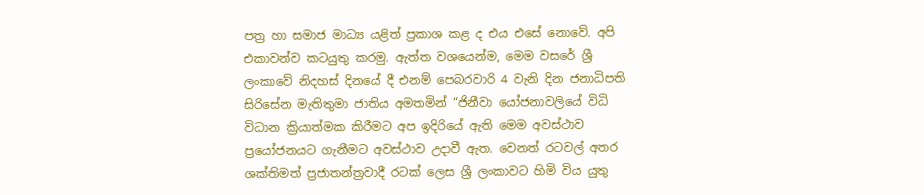පත්‍ර හා සමාජ මාධ්‍ය යළිත් ප්‍රකාශ කළ ද එය එසේ නොවේ. අපි එකාවන්ව කටයුතු කරමු. ඇත්ත වශයෙන්ම, මෙම වසරේ ශ්‍රී ලංකාවේ නිදහස් දිනයේ දී එනම් පෙබරවාරි 4 වැනි දින ජනාධිපති සිරිසේන මැතිතුමා ජාතිය අමතමින් “ජිනීවා යෝජනාවලියේ විධි විධාන ක්‍රියාත්මක කිරීමට අප ඉදිරියේ ඇති මෙම අවස්ථාව ප්‍රයෝජනයට ගැනීමට අවස්ථාව උදාවී ඇත. වෙනත් රටවල් අතර ශක්තිමත් ප්‍රජාතන්ත්‍රවාදී රටක් ලෙස ශ්‍රී ලංකාවට හිමි විය යුතු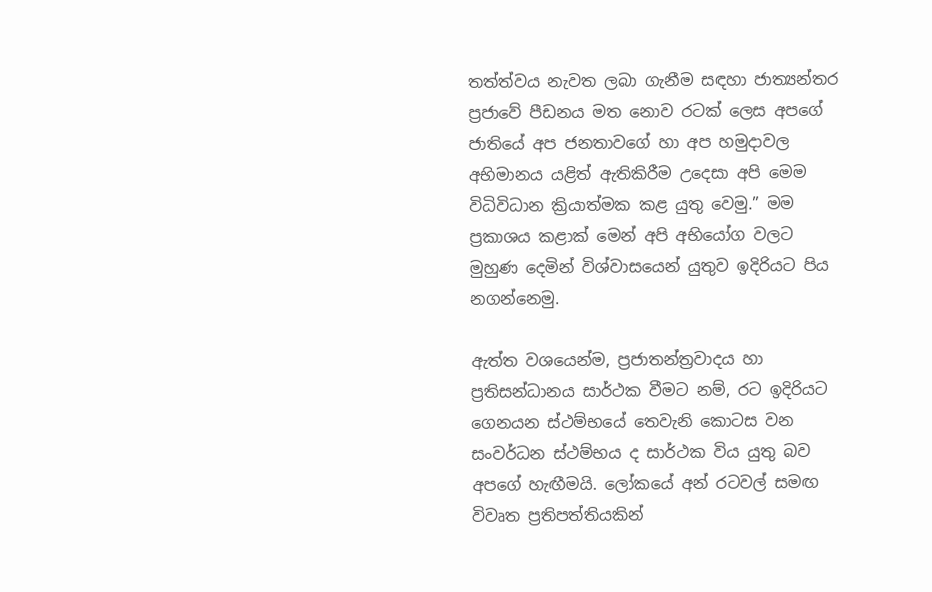තත්ත්වය නැවත ලබා ගැනීම සඳහා ජාත්‍යන්තර ප්‍රජාවේ පීඩනය මත නොව රටක් ලෙස අපගේ ජාතියේ අප ජනතාවගේ හා අප හමුදාවල අභිමානය යළිත් ඇතිකිරීම උදෙසා අපි මෙම විධිවිධාන ක්‍රියාත්මක කළ යුතු වෙමු.” මම ප්‍රකාශය කළාක් මෙන් අපි අභියෝග වලට මුහුණ දෙමින් විශ්වාසයෙන් යුතුව ඉදිරියට පිය නගන්නෙමු.

ඇත්ත වශයෙන්ම, ප්‍රජාතන්ත්‍රවාදය හා ප්‍රතිසන්ධානය සාර්ථක වීමට නම්, රට ඉදිරියට ගෙනයන ස්ථම්භයේ තෙවැනි කොටස වන සංවර්ධන ස්ථම්භය ද සාර්ථක විය යුතු බව අපගේ හැඟීමයි. ලෝකයේ අන් රටවල් සමඟ විවෘත ප්‍රතිපත්තියකින්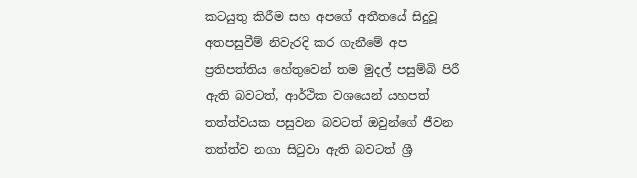කටයුතු කිරීම සහ අපගේ අතීතයේ සිදුවූ අතපසුවීම් නිවැරදි කර ගැනීමේ අප ප්‍රතිපත්තිය හේතුවෙන් තම මුදල් පසුම්බි පිරී ඇති බවටත්, ආර්ථික වශයෙන් යහපත් තත්ත්වයක පසුවන බවටත් ඔවුන්ගේ ජීවන තත්ත්ව නගා සිටුවා ඇති බවටත් ශ්‍රී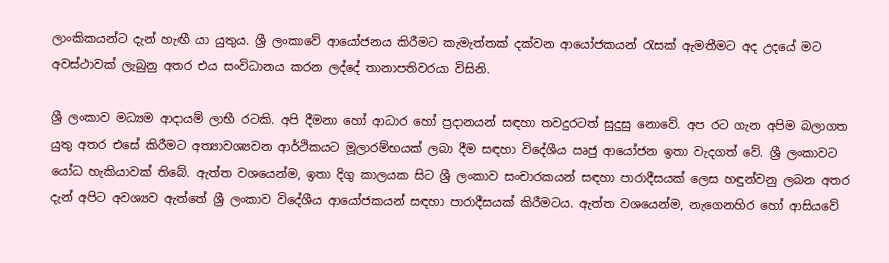ලාංකිකයන්ට දැන් හැඟී යා යුතුය. ශ්‍රී ලංකාවේ ආයෝජනය කිරීමට කැමැත්තක් දක්වන ආයෝජකයන් රැසක් ඇමතීමට අද උදයේ මට අවස්ථාවක් ලැබුනු අතර එය සංවිධානය කරන ලද්දේ තානාපතිවරයා විසිනි.

ශ්‍රී ලංකාව මධ්‍යම ආදායම් ලාභී රටකි. අපි දීමනා හෝ ආධාර හෝ ප්‍රදානයන් සඳහා තවදුරටත් සුදුසු නොවේ. අප රට ගැන අපිම බලාගත යුතු අතර එසේ කිරීමට අත්‍යාවශ්‍යවන ආර්ථිකයට මූලාරම්භයක් ලබා දීම සඳහා විදේශීය ඍජු ආයෝජන ඉතා වැදගත් වේ. ශ්‍රී ලංකාවට යෝධ හැකියාවක් තිබේ. ඇත්ත වශයෙන්ම, ඉතා දිගු කාලයක සිට ශ්‍රී ලංකාව සංචාරකයන් සඳහා පාරාදීසයක් ලෙස හඳුන්වනු ලබන අතර දැන් අපිට අවශ්‍යව ඇත්තේ ශ්‍රී ලංකාව විදේශීය ආයෝජකයන් සඳහා පාරාදීසයක් කිරීමටය. ඇත්ත වශයෙන්ම, නැගෙනහිර හෝ ආසියවේ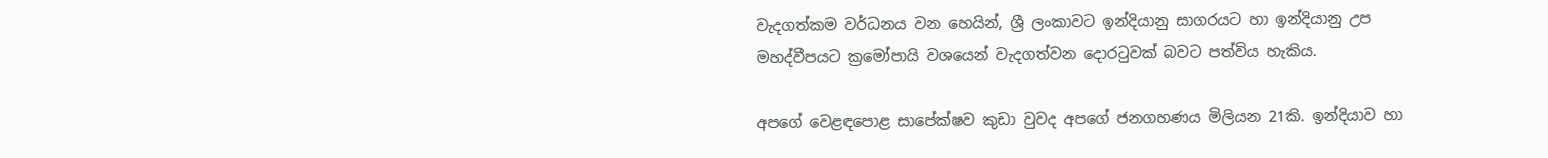වැදගත්කම වර්ධනය වන හෙයින්, ශ්‍රී ලංකාවට ඉන්දියානු සාගරයට හා ඉන්දියානු උප මහද්වීපයට ක්‍රමෝපායි වශයෙන් වැදගත්වන දොරටුවක් බවට පත්විය හැකිය.

අපගේ වෙළඳපොළ සාපේක්ෂව කුඩා වුවද අපගේ ජනගහණය මිලියන 21කි. ඉන්දියාව හා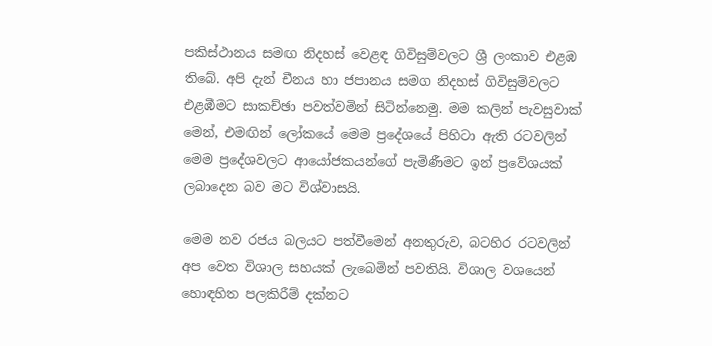පකිස්ථානය සමඟ නිදහස් වෙළඳ ගිවිසුම්වලට ශ්‍රී ලංකාව එළඹ තිබේ. අපි දැන් චීනය හා ජපානය සමග නිදහස් ගිවිසුම්වලට එළඹීමට සාකච්ඡා පවත්වමින් සිටින්නෙමු. මම කලින් පැවසුවාක් මෙන්, එමඟින් ලෝකයේ මෙම ප්‍රදේශයේ පිහිටා ඇති රටවලින් මෙම ප්‍රදේශවලට ආයෝජකයන්ගේ පැමිණීමට ඉන් ප්‍රවේශයක් ලබාදෙන බව මට විශ්වාසයි.

මෙම නව රජය බලයට පත්වීමෙන් අනතුරුව, බටහිර රටවලින් අප වෙත විශාල සහයක් ලැබෙමින් පවතියි. විශාල වශයෙන් හොඳහිත පලකිරීම් දක්නට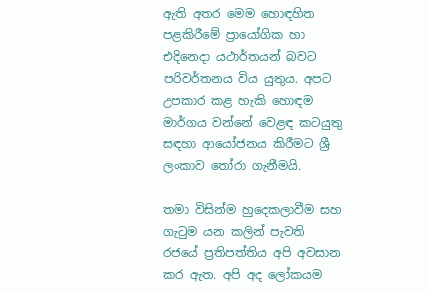ඇති අතර මෙම හොඳහිත පළකිරීමේ ප්‍රායෝගික හා එදිනෙදා යථාර්තයන් බවට පරිවර්තනය විය යුතුය. අපට උපකාර කළ හැකි හොඳම මාර්ගය වන්නේ වෙළඳ කටයුතු සඳහා ආයෝජනය කිරීමට ශ්‍රී ලංකාව තෝරා ගැනීමයි.

තමා විසින්ම හුදෙකලාවීම සහ ගැටුම යන කලින් පැවති රජයේ ප්‍රතිපත්තිය අපි අවසාන කර ඇත. අපි අද ලෝකයම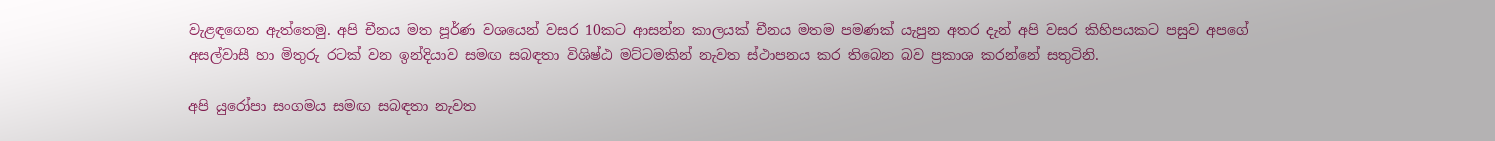වැළඳගෙන ඇත්තෙමු. අපි චීනය මත පූර්ණ වශයෙන් වසර 10කට ආසන්න කාලයක් චීනය මතම පමණක් යැපුන අතර දැන් අපි වසර කිහිපයකට පසුව අපගේ අසල්වාසී හා මිතුරු රටක් වන ඉන්දියාව සමඟ සබඳතා විශිෂ්ඨ මට්ටමකින් නැවත ස්ථාපනය කර තිබෙන බව ප්‍රකාශ කරන්නේ සතුටිනි.

අපි යුරෝපා සංගමය සමඟ සබඳතා නැවත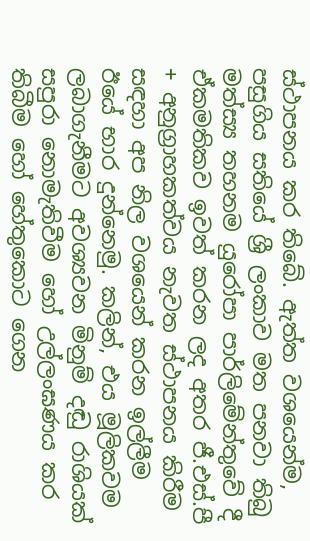ස්ථාපනය කර තිබේ. ඇත්ත වශයෙන්ම, පසුගිය සතියේ ශ්‍රී ලංකාව මත පනවා තිබු මත්ස්‍ය තහනම යුරෝපා පාර්ලිමේන්තුවේ දී ඒකමතිකව ඉවත් කරන ලද අතර ජී.එස්.පී + අනුග්‍රාහකත්වය නැවත ස්ථාපනය කිරීම සඳහා අප නිල වශයෙන් කරන ඉල්ලීම ඊයේ භාර දුන්නෙමු. කලින්, එය මූලිකවම ලබාගැනීමට අවශ්‍යවන මිනුම් දඬු රාශියක් සපුරා නොමැතිවීම හෝ උල්ලංඝණය කර තිබීම හෝ හේතුකොට ගෙන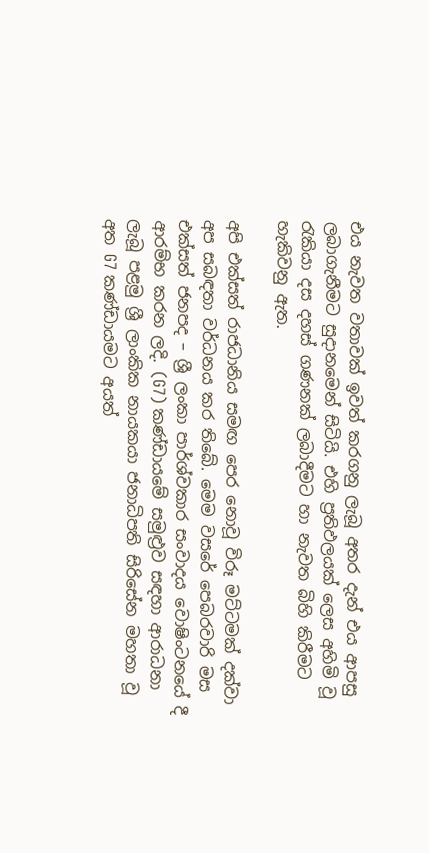එය නැවත වතාවක් ඉවත් කරගනු ලැබූ අතර දැන් එය ආපසු ලබාගැනීමට සුදානමෙන් සිටියි. එහි ප්‍රතිඵලයක් ලෙස අහිමි වූ රැකියා දස දහස් ගණනක් ලබාදීමට හා නැවත බිහි කිරීමට හැකිවනු ඇත.

අපි එක්සත් රාජධානිය සමඟ පෙර නොවූ විරූ මට්ටමක් දක්වා අප සබඳතා වර්ධනය කර තිබේ. මෙම වසරේ පෙබරවාරි මස එක්සත් ජනපද – ශ්‍රී ලංකා පාර්ශ්වකාර සංවාදය වොෂිංටනයේ දී ආරම්භ කරන ලදි. (G7) කණ්ඩාය‍මේ සමුළ්‍රව සඳහා ආරාධනා ලැබූ පළමු ශ්‍රී ලාංකික නායකයා ජනාධිපති සිරිසේන මහතා වූ අත G7 කණ්ඩායමට අයත්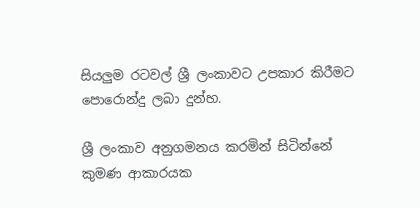සියලුම රටවල් ශ්‍රී ලංකාවට උපකාර කිරීමට පොරොන්දු ලබා දුන්හ.

ශ්‍රී ලංකාව අනුගමනය කරමින් සිටින්නේ කුමණ ආකාරයක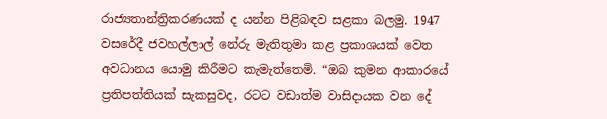රාජ්‍යතාන්ත්‍රිකරණයක් ද යන්න පිළිබඳව සළකා බලමු. 1947 වසරේදී ජවහල්ලාල් නේරු මැතිතුමා කළ ප්‍රකාශයක් වෙත අවධානය යොමු කිරීමට කැමැත්තෙමි. “ඔබ කුමන ආකාරයේ ප්‍රතිපත්තියක් සැකසුවද, රටට වඩාත්ම වාසිදායක වන දේ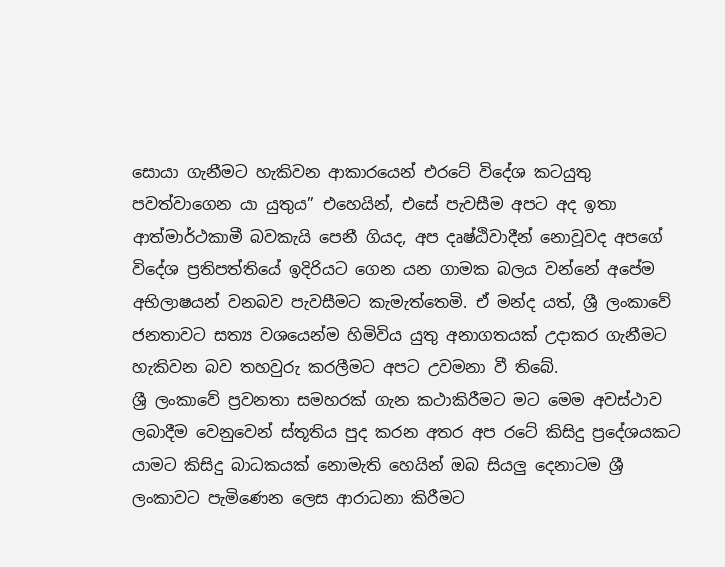සොයා ගැනීමට හැකිවන ආකාරයෙන් එරටේ විදේශ කටයුතු පවත්වාගෙන යා යුතුය” එහෙයින්, එසේ පැවසීම අපට අද ඉතා ආත්මාර්ථකාමී බවකැයි පෙනී ගියද, අප දෘෂ්ඨිවාදීන් නොවූවද අපගේ විදේශ ප්‍රතිපත්තියේ ඉදිරියට ගෙන යන ගාමක බලය වන්නේ අපේම අභිලාෂයන් වනබව පැවසීමට කැමැත්තෙමි. ඒ මන්ද යත්, ශ්‍රී ලංකාවේ ජනතාවට සත්‍ය වශයෙන්ම හිමිවිය යුතු අනාගතයක් උදාකර ගැනීමට හැකිවන බව තහවුරු කරලීමට අපට උවමනා වී තිබේ.
ශ්‍රී ලංකාවේ ප්‍රවනතා සමහරක් ගැන කථාකිරීමට මට මෙම අවස්ථාව ලබාදීම වෙනුවෙන් ස්තූතිය පුද කරන අතර අප රටේ කිසිදු ප්‍රදේශයකට යාමට කිසිදු බාධකයක් නොමැති හෙයින් ඔබ සියලු දෙනාටම ශ්‍රී ලංකාවට පැමිණෙන ලෙස ආරාධනා කිරීමට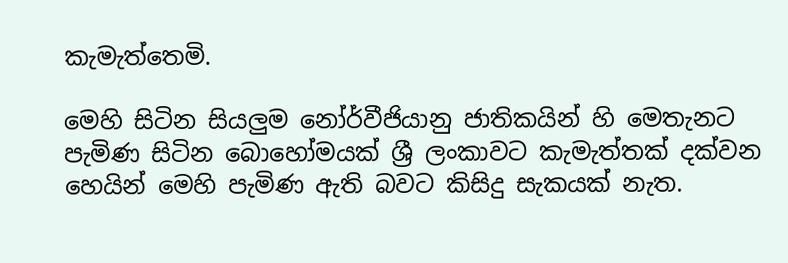කැමැත්තෙමි.

මෙහි සිටින සියලුම නෝර්වීජියානු ජාතිකයින් හි මෙතැනට පැමිණ සිටින බොහෝමයක් ශ්‍රී ලංකාවට කැමැත්තක් දක්වන හෙයින් මෙහි පැමිණ ඇති බවට කිසිදු සැකයක් නැත.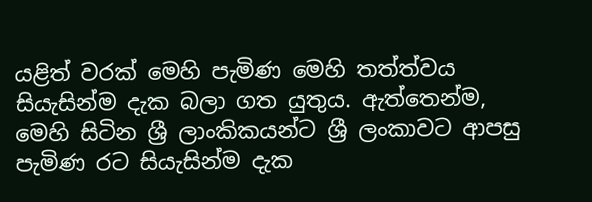යළිත් වරක් මෙහි පැමිණ මෙහි තත්ත්වය සියැසින්ම දැක බලා ගත යුතුය. ඇත්තෙන්ම, මෙහි සිටින ශ්‍රී ලාංකිකයන්ට ශ්‍රී ලංකාවට ආපසු පැමිණ රට සියැසින්ම දැක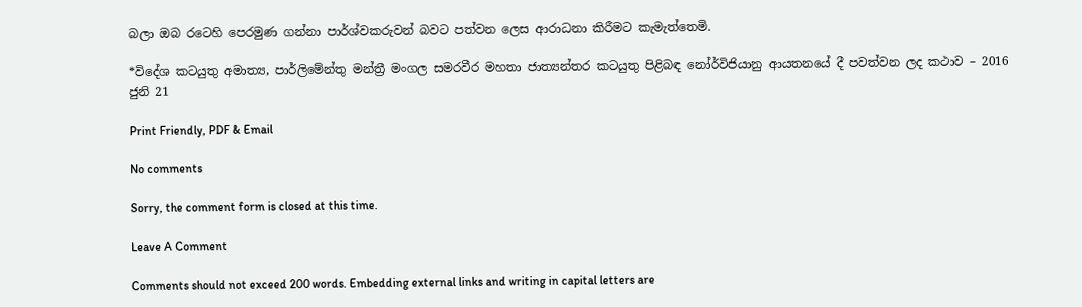බලා ඔබ රටෙහි පෙරමුණ ගන්නා පාර්ශ්වකරුවන් බවට පත්වන ලෙස ආරාධනා කිරීමට කැමැත්තෙමි.

*විදේශ කටයුතු අමාත්‍ය, පාර්ලිමේන්තු මන්ත්‍රී මංගල සමරවීර මහතා ජාත්‍යන්තර කටයුතු පිළිබඳ නෝර්විජියානු ආයතනයේ දී පවත්වන ලද කථාව – 2016 ජුනි 21

Print Friendly, PDF & Email

No comments

Sorry, the comment form is closed at this time.

Leave A Comment

Comments should not exceed 200 words. Embedding external links and writing in capital letters are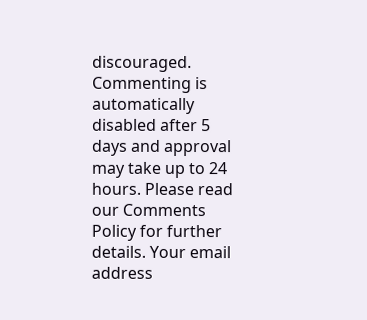discouraged. Commenting is automatically disabled after 5 days and approval may take up to 24 hours. Please read our Comments Policy for further details. Your email address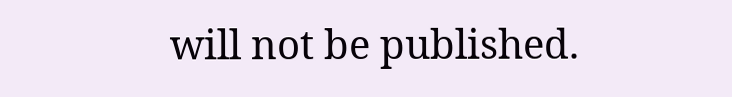will not be published.